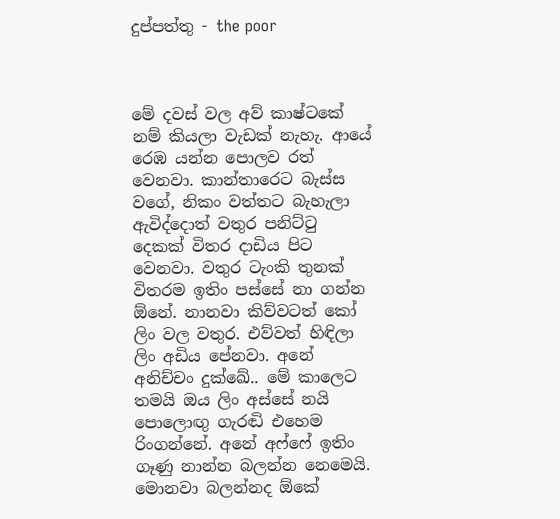දුප්පත්තු - the poor



මේ දවස් වල අව් කාෂ්ටකේ නම් කියලා වැඩක් නැහැ. ආයේ රෙඹ යන්න පොලව රත් වෙනවා. කාන්තාරෙට බැස්ස වගේ, නිකං වත්තට බැහැලා ඇවිද්දොත් වතුර පනිට්ටු දෙකක් විතර දාඩිය පිට වෙනවා. වතුර ටැංකි තුනක් විතරම ඉතිං පස්සේ නා ගන්න ඕනේ. නානවා කිව්වටත් කෝ ලිං වල වතුර. එව්වත් හිඳිලා ලිං අඩිය පේනවා. අනේ අනිච්චං දුක්ඛේ.. මේ කාලෙට තමයි ඔය ලිං අස්සේ නයි පොලොඟු ගැරඬි එහෙම රිංගන්නේ. අනේ අෆ්ෆේ ඉතිං ගෑණු නාන්න බලන්න නෙමෙයි. මොනවා බලන්නද ඕකේ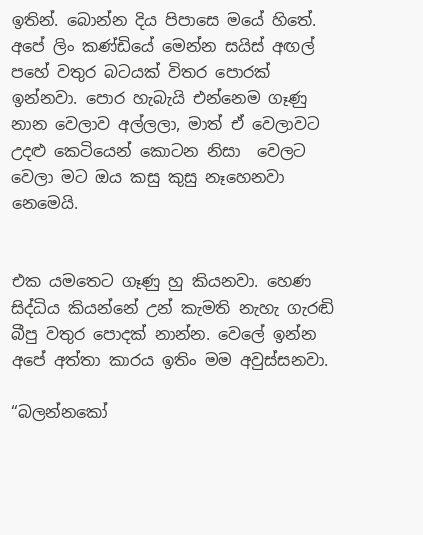ඉතින්. බොන්න දිය පිපාසෙ මයේ හිතේ. අපේ ලිං කණ්ඩියේ මෙන්න සයිස් අඟල් පහේ වතුර බටයක් විතර පොරක් ඉන්නවා. පොර හැබැයි එන්නෙම ගෑණු නාන වෙලාව අල්ලලා, මාත් ඒ වෙලාවට උදළු කෙටියෙන් කොටන නිසා  වෙලට වෙලා මට ඔය කසු කුසු නෑහෙනවා නෙමෙයි.


එක යමතෙට ගෑණු හු කියනවා. හෙණ සිද්ධිය කියන්නේ උන් කැමති නැහැ ගැරඬි බීපු වතුර පොදක් නාන්න. වෙලේ ඉන්න අපේ අත්තා කාරය ඉතිං මම අවුස්සනවා.

“බලන්නකෝ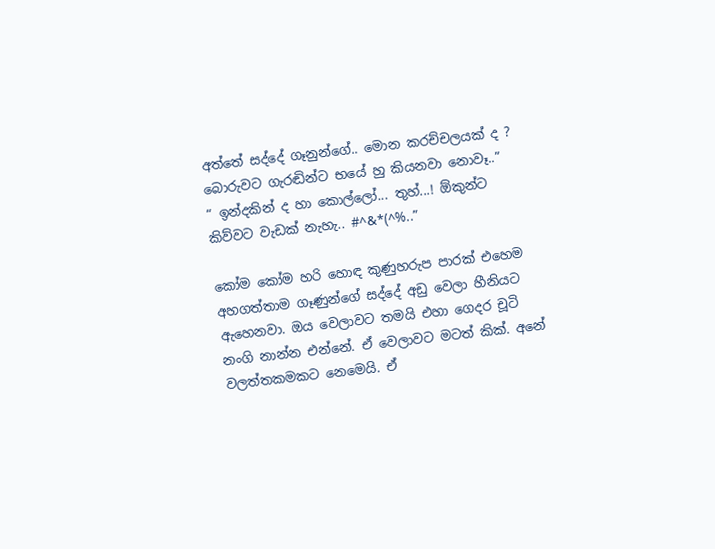අත්තේ සද්දේ ගෑනුන්ගේ.. මොන කරච්චලයක් ද ? බොරුවට ගැරඬින්ට භයේ හු කියනවා නොවෑ..”
“ ඉන්දකින් ද හා කොල්ලෝ... තුහ්...! ඕකුන්ට කිව්වට වැඩක් නැහැ.. #^&*(^%..”

කෝම කෝම හරි හොඳ කුණුහරුප පාරක් එහෙම අහගත්තාම ගෑණුන්ගේ සද්දේ අඩු වෙලා හීනියට ඇහෙනවා. ඔය වෙලාවට තමයි එහා ගෙදර චූටි නංගි නාන්න එන්නේ. ඒ වෙලාවට මටත් කික්. අනේ වලත්තකමකට නෙමෙයි. ඒ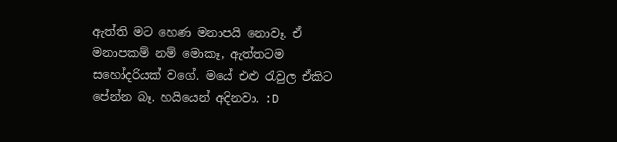ඇත්ති මට හෙණ මනාපයි නොවෑ. ඒ මනාපකම් නම් මොකෑ, ඇත්තටම සහෝදරියක් වගේ. මයේ එළු රැවුල ඒකිට පේන්න බෑ. හයියෙන් අදිනවා. :D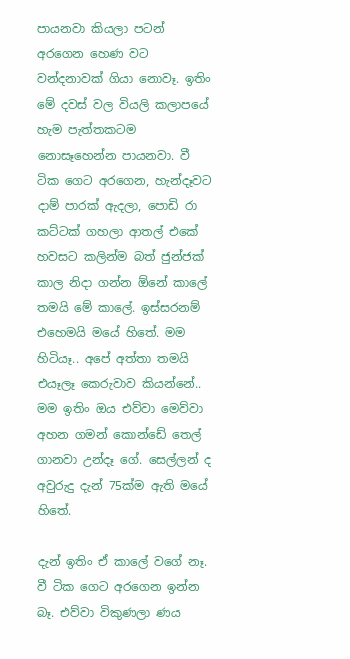පායනවා කියලා පටන් අරගෙන හෙණ වට වන්දනාවක් ගියා නොවෑ. ඉතිං මේ දවස් වල වියලි කලාපයේ හැම පැත්තකටම නොසෑහෙන්න පායනවා. වී ටික ගෙට අරගෙන, හැන්දෑවට දාම් පාරක් ඇදලා, පොඩි රා කට්ටක් ගහලා ආතල් එකේ හවසට කලින්ම බත් ජුන්ජක් කාල නිදා ගන්න ඕනේ කාලේ තමයි මේ කාලේ. ඉස්සරනම් එහෙමයි මයේ හිතේ. මම හිටියෑ.. අපේ අත්තා තමයි එයෑලෑ කෙරුවාව කියන්නේ.. මම ඉතිං ඔය එව්වා මෙව්වා අහන ගමන් කොන්ඩේ තෙල් ගානවා උන්දෑ ගේ. සෙල්ලන් ද අවුරුදු දැන් 75ක්ම ඇති මයේ හිතේ.

දැන් ඉතිං ඒ කාලේ වගේ නෑ. වී ටික ගෙට අරගෙන ඉන්න බෑ. එව්වා විකුණලා ණය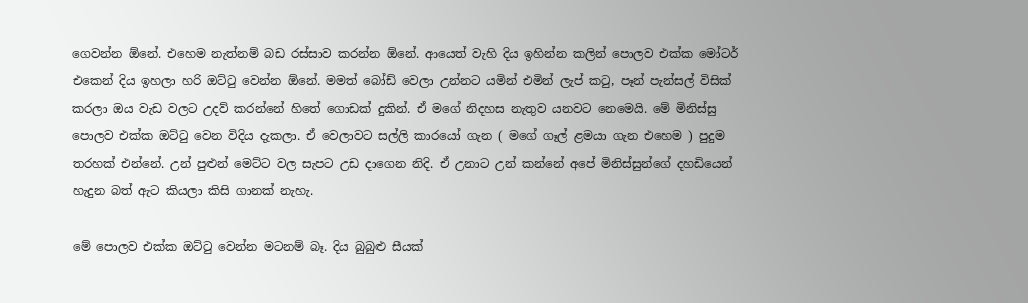ගෙවන්න ඕනේ. එහෙම නැත්නම් බඩ රස්සාව කරන්න ඕනේ. ආයෙත් වැහි දිය ඉහින්න කලින් පොලව එක්ක මෝටර් එකෙන් දිය ඉහලා හරි ඔට්ටු වෙන්න ඕනේ. මමත් බෝඩ් වෙලා උන්නට යමින් එමින් ලැප් කටු, පෑන් පැන්සල් විසික් කරලා ඔය වැඩ වලට උදව් කරන්නේ හිතේ ගොඩක් දුකින්. ඒ මගේ නිදහස නැතුව යනවට නෙමෙයි. මේ මිනිස්සු පොලව එක්ක ඔට්ටු වෙන විදිය දැකලා. ඒ වෙලාවට සල්ලි කාරයෝ ගැන ( මගේ ගෑල් ළමයා ගැන එහෙම ) පුදුම තරහක් එන්නේ. උන් පුළුන් මෙට්ට වල සැපට උඩ දාගෙන නිදි. ඒ උනාට උන් කන්නේ අපේ මිනිස්සුන්ගේ දහඩියෙන් හැදුන බත් ඇට කියලා කිසි ගානක් නැහැ.

මේ පොලව එක්ක ඔට්ටු වෙන්න මටනම් බෑ. දිය බුබුළු සීයක්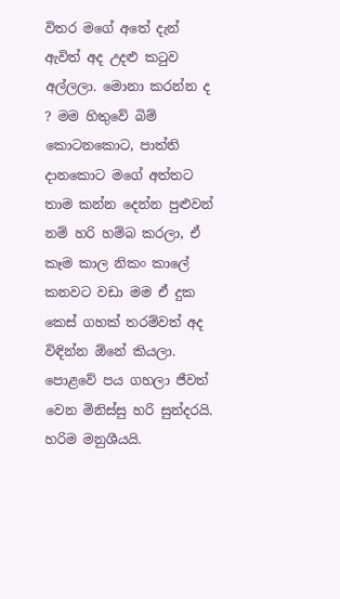විතර මගේ අතේ දැන් ඇවිත් අද උදළු කටුව අල්ලලා. මොනා කරන්න ද ? මම හිතුවේ බිම් කොටනකොට, පාත්ති දානකොට මගේ අත්තට තාම කන්න දෙන්න පුළුවන් නම් හරි හම්බ කරලා, ඒ කෑම කාල නිකං කාලේ කනවට වඩා මම ඒ දුක කෙස් ගහක් තරම්වත් අද විඳින්න ඕනේ කියලා. පොළවේ පය ගහලා ජීවත් වෙන මිනිස්සු හරි සුන්දරයි. හරිම මනුශීයයි.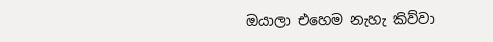ඔයාලා එහෙම නැහැ කිව්වා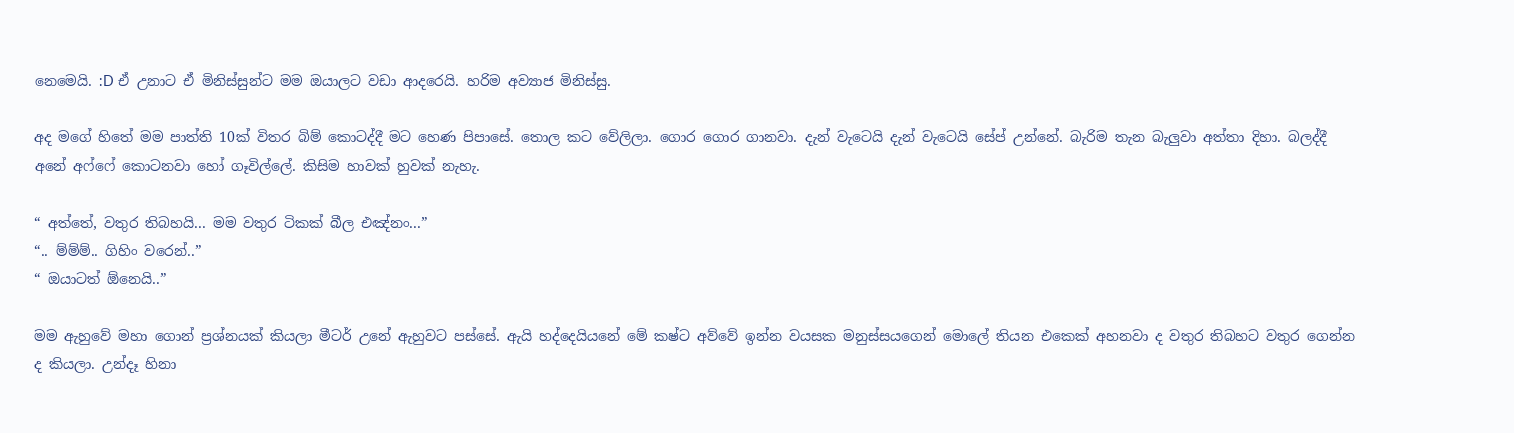නෙමෙයි. :D ඒ උනාට ඒ මිනිස්සුන්ට මම ඔයාලට වඩා ආදරෙයි. හරිම අව්‍යාජ මිනිස්සු.

අද මගේ හිතේ මම පාත්ති 10ක් විතර බිම් කොටද්දී මට හෙණ පිපාසේ. තොල කට වේලිලා. ගොර ගොර ගානවා. දැන් වැටෙයි දැන් වැටෙයි සේප් උන්නේ. බැරිම තැන බැලුවා අත්තා දිහා. බලද්දී අනේ අෆ්ෆේ කොටනවා හෝ ගෑවිල්ලේ. කිසිම හාවක් හුවක් නැහැ.

“ අත්තේ, වතුර තිබහයි... මම වතුර ටිකක් බීල එඤ්නං...”
“.. ම්ම්ම්.. ගිහිං වරෙන්..”
“ ඔයාටත් ඕනෙයි..”

මම ඇහුවේ මහා ගොන් ප්‍රශ්නයක් කියලා මීටර් උනේ ඇහුවට පස්සේ. ඇයි හද්දෙයියනේ මේ කෂ්ට අව්වේ ඉන්න වයසක මනුස්සයගෙන් මොලේ තියන එකෙක් අහනවා ද වතුර තිබහට වතුර ගෙන්න ද කියලා. උන්දෑ හිනා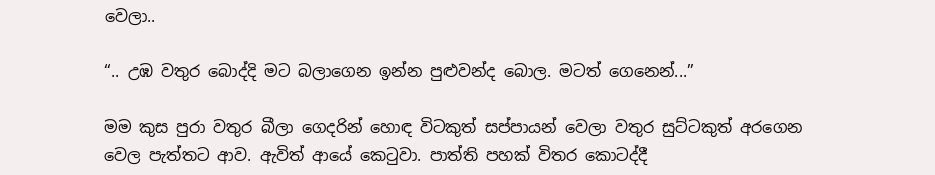වෙලා..

“.. උඹ වතුර බොද්දි මට බලාගෙන ඉන්න පුළුවන්ද බොල. මටත් ගෙනෙන්...”

මම කුස පුරා වතුර බීලා ගෙදරින් හොඳ විටකුත් සප්පායන් වෙලා වතුර සුට්ටකුත් අරගෙන වෙල පැත්තට ආව. ඇවිත් ආයේ කෙටුවා. පාත්ති පහක් විතර කොටද්දී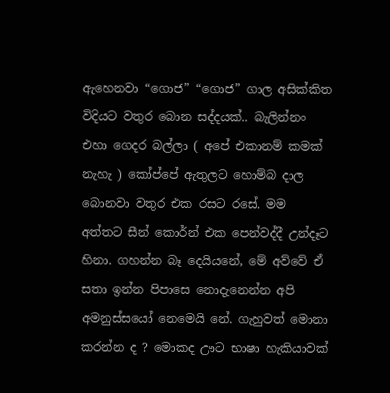ඇහෙනවා “ගොජ” “ගොජ” ගාල අසික්කිත විදියට වතුර බොන සද්දයක්.. බැලින්නං එහා ගෙදර බල්ලා ( අපේ එකානම් කමක් නැහැ ) කෝප්පේ ඇතුලට හොම්බ දාල බොනවා වතුර එක රසට රසේ. මම අත්තට සීන් කොර්න් එක පෙන්වද්දී උන්දෑට හිනා. ගහන්න බෑ දෙයියනේ, මේ අව්වේ ඒ සතා ඉන්න පිපාසෙ නොදැනෙන්න අපි අමනුස්සයෝ නෙමෙයි නේ. ගැහුවත් මොනා කරන්න ද ? මොකද ඌට භාෂා හැකියාවක්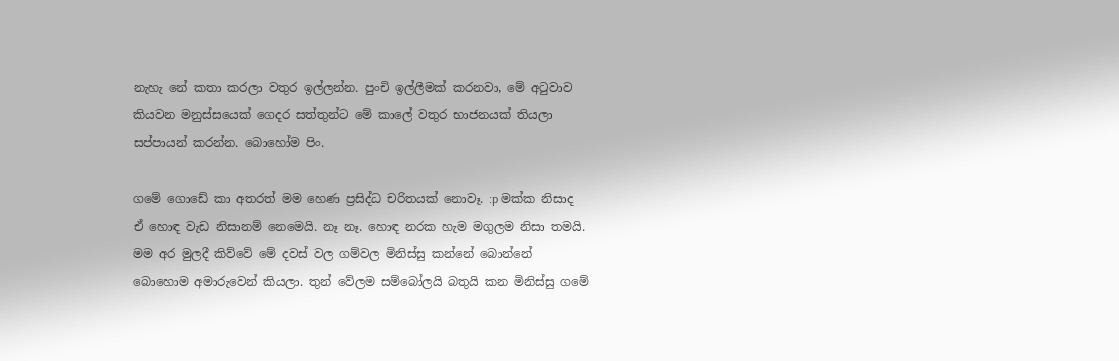නැහැ නේ කතා කරලා වතුර ඉල්ලන්න. පුංචි ඉල්ලීමක් කරනවා, මේ අටුවාව කියවන මනුස්සයෙක් ගෙදර සත්තුන්ට මේ කාලේ වතුර භාජනයක් තියලා සප්පායන් කරන්න. බොහෝම පිං.

ගමේ ගොඩේ කා අතරත් මම හෙණ ප්‍රසිද්ධ චරිතයක් නොවෑ. :p මක්ක නිසාද ඒ හොඳ වැඩ නිසානම් නෙමෙයි. නෑ නෑ. හොඳ නරක හැම මගුලම නිසා තමයි. මම අර මුලදී කිව්වේ මේ දවස් වල ගම්වල මිනිස්සු කන්නේ බොන්නේ බොහොම අමාරුවෙන් කියලා. තුන් වේලම සම්බෝලයි බතුයි කන මිනිස්සු ගමේ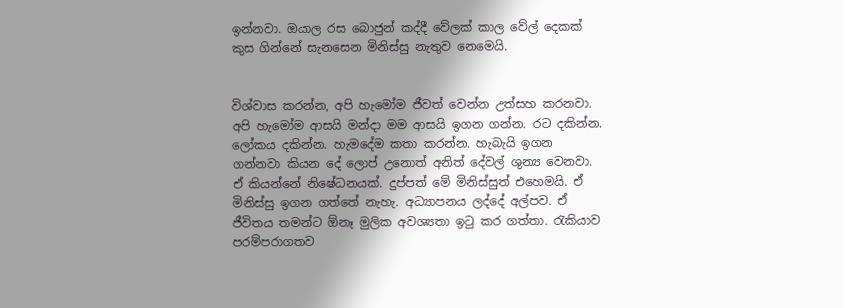ඉන්නවා. ඔයාල රස බොජුන් කද්දී වේලක් කාල වේල් දෙකක්  කුස ගින්නේ සැනසෙන මිනිස්සු නැතුව නෙමෙයි.


විශ්වාස කරන්න, අපි හැමෝම ජීවත් වෙන්න උත්සහ කරනවා. අපි හැමෝම ආසයි මන්දා මම ආසයි ඉගන ගන්න. රට දකින්න. ලෝකය දකින්න. හැමදේම කතා කරන්න. හැබැයි ඉගන ගන්නවා කියන දේ ලොප් උනොත් අනිත් දේවල් ශුන්‍ය වෙනවා. ඒ කියන්නේ නිෂේධනයක්. දුප්පත් මේ මිනිස්සුත් එහෙමයි. ඒ මිනිස්සු ඉගන ගත්තේ නැහැ. අධ්‍යාපනය ලද්දේ අල්පව. ඒ ජීවිතය තමන්ට ඕනෑ මුලික අවශ්‍යතා ඉටු කර ගත්තා. රැකියාව පරම්පරාගතව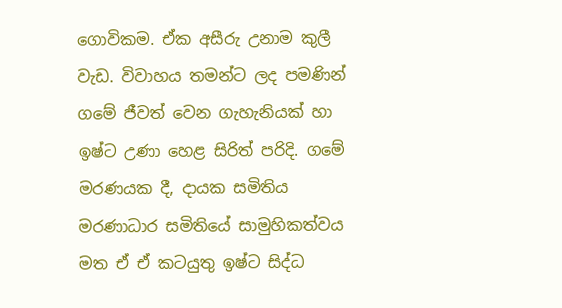ගොවිකම. ඒක අසීරු උනාම කුලී වැඩ. විවාහය තමන්ට ලද පමණින් ගමේ ජීවත් වෙන ගැහැනියක් හා ඉෂ්ට උණා හෙළ සිරිත් පරිදි. ගමේ මරණයක දී, දායක සමිතිය මරණාධාර සමිතියේ සාමුහිකත්වය මත ඒ ඒ කටයුතු ඉෂ්ට සිද්ධ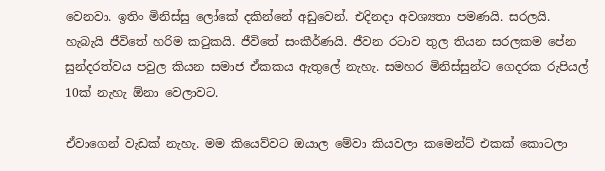වෙනවා. ඉතිං මිනිස්සු ලෝකේ දකින්නේ අඩුවෙන්. එදිනදා අවශ්‍යතා පමණයි. සරලයි. හැබැයි ජීවිතේ හරිම කටුකයි. ජීවිතේ සංකීර්ණයි. ජීවන රටාව තුල තියන සරලකම පේන සුන්දරත්වය පවුල කියන සමාජ ඒකකය ඇතුලේ නැහැ. සමහර මිනිස්සුන්ට ගෙදරක රුපියල් 10ක් නැහැ ඕනා වෙලාවට.

ඒවාගෙන් වැඩක් නැහැ. මම කියෙව්වට ඔයාල මේවා කියවලා කමෙන්ට් එකක් කොටලා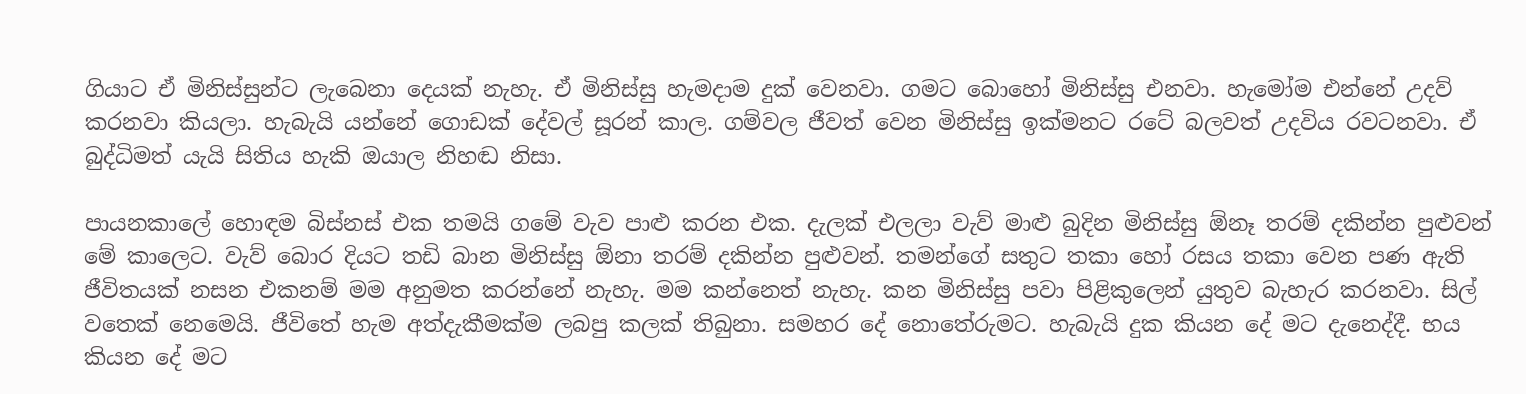ගියාට ඒ මිනිස්සුන්ට ලැබෙනා දෙයක් නැහැ. ඒ මිනිස්සු හැමදාම දුක් වෙනවා. ගමට බොහෝ මිනිස්සු එනවා. හැමෝම එන්නේ උදව් කරනවා කියලා. හැබැයි යන්නේ ගොඩක් දේවල් සූරන් කාල. ගම්වල ජීවත් වෙන මිනිස්සු ඉක්මනට රටේ බලවත් උදවිය රවටනවා. ඒ බුද්ධිමත් යැයි සිතිය හැකි ඔයාල නිහඬ නිසා.

පායනකාලේ හොඳම බිස්නස් එක තමයි ගමේ වැව පාළු කරන එක. දැලක් එලලා වැව් මාළු බුදින මිනිස්සු ඕනෑ තරම් දකින්න පුළුවන් මේ කාලෙට. වැව් බොර දියට තඩි බාන මිනිස්සු ඕනා තරම් දකින්න පුළුවන්. තමන්ගේ සතුට තකා හෝ රසය තකා වෙන පණ ඇති ජීවිතයක් නසන එකනම් මම අනුමත කරන්නේ නැහැ. මම කන්නෙත් නැහැ. කන මිනිස්සු පවා පිළිකුලෙන් යුතුව බැහැර කරනවා. සිල් වතෙක් නෙමෙයි. ජීවිතේ හැම අත්දැකීමක්ම ලබපු කලක් තිබුනා. සමහර දේ නොතේරුමට. හැබැයි දුක කියන දේ මට දැනෙද්දී. භය කියන දේ මට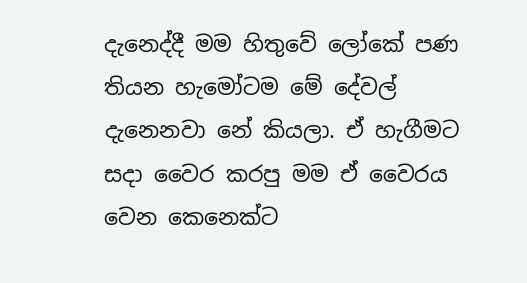දැනෙද්දී මම හිතුවේ ලෝකේ පණ තියන හැමෝටම මේ දේවල් දැනෙනවා නේ කියලා. ඒ හැගීමට සදා වෛර කරපු මම ඒ වෛරය වෙන කෙනෙක්ට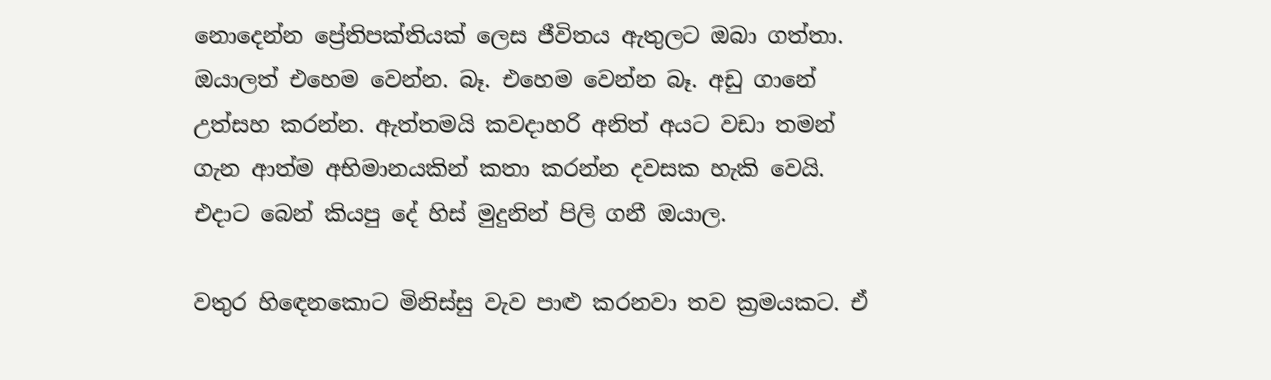නොදෙන්න ප්‍රේතිපක්තියක් ලෙස ජීවිතය ඇතුලට ඔබා ගත්තා. ඔයාලත් එහෙම වෙන්න. බෑ. එහෙම වෙන්න බෑ. අඩු ගානේ උත්සහ කරන්න. ඇත්තමයි කවදාහරි අනිත් අයට වඩා තමන් ගැන ආත්ම අභිමානයකින් කතා කරන්න දවසක හැකි වෙයි. එදාට බෙන් කියපු දේ හිස් මුදුනින් පිලි ගනී ඔයාල.

වතුර හිඳෙනකොට මිනිස්සු වැව පාළු කරනවා තව ක්‍රමයකට. ඒ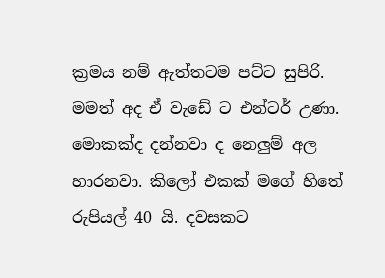ක්‍රමය නම් ඇත්තටම පට්ට සුපිරි. මමත් අද ඒ වැඩේ ට එන්ටර් උණා. මොකක්ද දන්නවා ද නෙලුම් අල හාරනවා. කිලෝ එකක් මගේ හිතේ රුපියල් 40 යි. දවසකට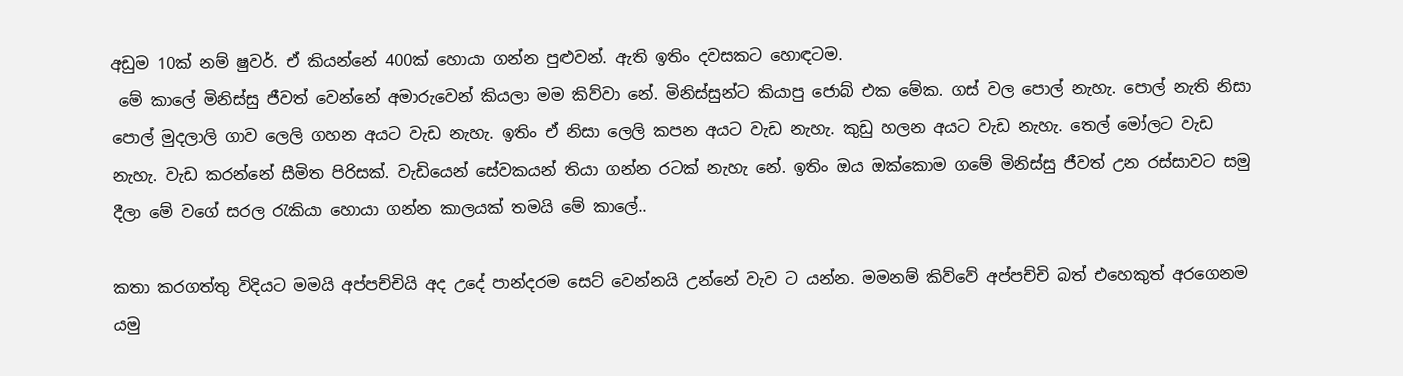අඩුම 10ක් නම් ෂුවර්. ඒ කියන්නේ 400ක් හොයා ගන්න පුළුවන්. ඇති ඉතිං දවසකට හොඳටම.
 මේ කාලේ මිනිස්සු ජීවත් වෙන්නේ අමාරුවෙන් කියලා මම කිව්වා නේ. මිනිස්සුන්ට කියාපු ජොබ් එක මේක. ගස් වල පොල් නැහැ. පොල් නැති නිසා පොල් මුදලාලි ගාව ලෙලි ගහන අයට වැඩ නැහැ. ඉතිං ඒ නිසා ලෙලි කපන අයට වැඩ නැහැ. කුඩු හලන අයට වැඩ නැහැ. තෙල් මෝලට වැඩ නැහැ. වැඩ කරන්නේ සීමිත පිරිසක්. වැඩියෙන් සේවකයන් තියා ගන්න රටක් නැහැ නේ. ඉතිං ඔය ඔක්කොම ගමේ මිනිස්සු ජීවත් උන රස්සාවට සමු දීලා මේ වගේ සරල රැකියා හොයා ගන්න කාලයක් තමයි මේ කාලේ..

කතා කරගත්තු විදියට මමයි අප්පච්චියි අද උදේ පාන්දරම සෙට් වෙන්නයි උන්නේ වැව ට යන්න. මමනම් කිව්වේ අප්පච්චි බත් එහෙකුත් අරගෙනම යමු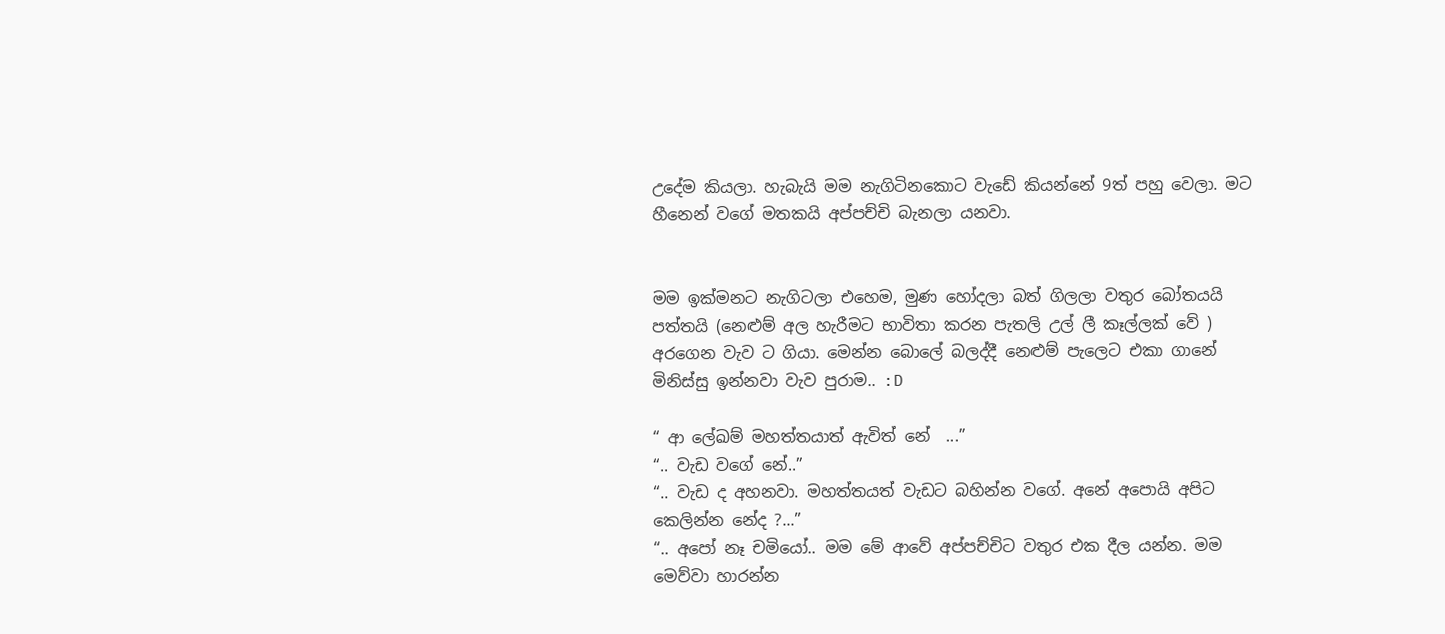උදේම කියලා. හැබැයි මම නැගිටිනකොට වැඩේ කියන්නේ 9ත් පහු වෙලා. මට හීනෙන් වගේ මතකයි අප්පච්චි බැනලා යනවා.


මම ඉක්මනට නැගිටලා එහෙම, මුණ හෝදලා බත් ගිලලා වතුර බෝතයයි පත්තයි (නෙළුම් අල හැරීමට භාවිතා කරන පැතලි උල් ලී කෑල්ලක් වේ ) අරගෙන වැව ට ගියා. මෙන්න බොලේ බලද්දී නෙළුම් පැලෙට එකා ගානේ මිනිස්සු ඉන්නවා වැව පුරාම.. :D

“ ආ ලේඛම් මහත්තයාත් ඇවිත් නේ  ...”
“.. වැඩ වගේ නේ..”
“.. වැඩ ද අහනවා. මහත්තයත් වැඩට බහින්න වගේ. අනේ අපොයි අපිට කෙලින්න නේද ?...”
“.. අපෝ නෑ චමියෝ.. මම මේ ආවේ අප්පච්චිට වතුර එක දීල යන්න. මම මෙව්වා හාරන්න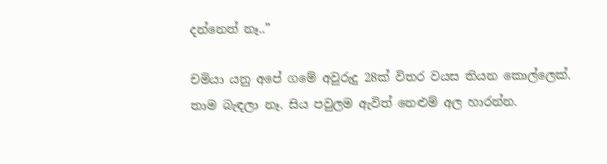දන්නෙත් නෑ..”

චමියා යනු අපේ ගමේ අවුරුදු 28ක් විතර වයස තියන කොල්ලෙක්. තාම බැඳලා නෑ. සිය පවුලම ඇවිත් නෙළුම් අල හාරන්න.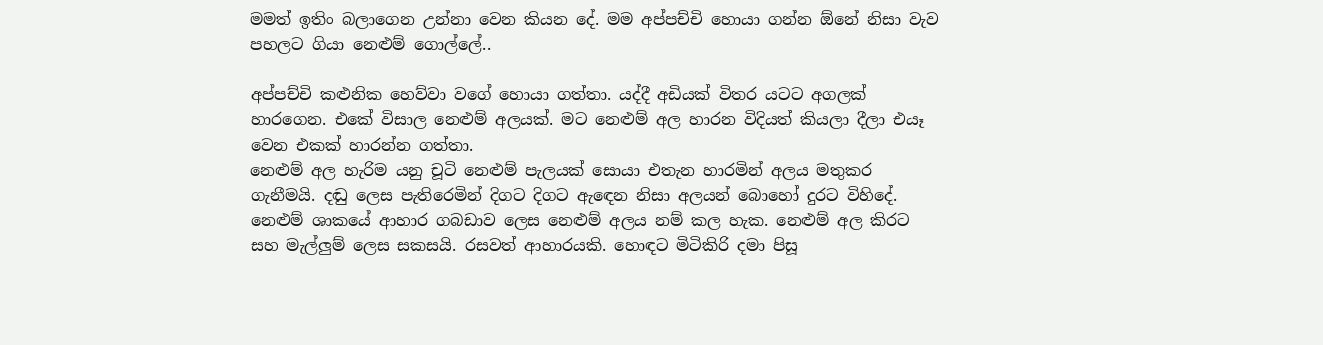මමත් ඉතිං බලාගෙන උන්නා වෙන කියන දේ. මම අප්පච්චි හොයා ගන්න ඕනේ නිසා වැව පහලට ගියා නෙළුම් ගොල්ලේ..

අප්පච්චි කළුනික හෙව්වා වගේ හොයා ගත්තා. යද්දී අඩියක් විතර යටට අගලක් හාරගෙන. එකේ විසාල නෙළුම් අලයක්. මට නෙළුම් අල හාරන විදියත් කියලා දීලා එයෑ වෙන එකක් හාරන්න ගත්තා.
නෙළුම් අල හැරිම යනු චූටි නෙළුම් පැලයක් සොයා එතැන හාරමින් අලය මතුකර ගැනීමයි. දඬු ලෙස පැතිරෙමින් දිගට දිගට ඇඳෙන නිසා අලයන් බොහෝ දුරට විහිදේ. නෙළුම් ශාකයේ ආහාර ගබඩාව ලෙස නෙළුම් අලය නම් කල හැක. නෙළුම් අල කිරට සහ මැල්ලුම් ලෙස සකසයි. රසවත් ආහාරයකි. හොඳට මිටිකිරි දමා පිසූ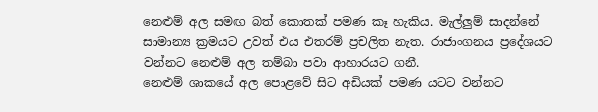නෙළුම් අල සමඟ බත් කොතක් පමණ කෑ හැකිය. මැල්ලුම් සාදන්නේ සාමාන්‍ය ක්‍රමයට උවත් එය එතරම් ප්‍රචලිත නැත. රාජාංගනය ප්‍රදේශයට වන්නට නෙළුම් අල තම්බා පවා ආහාරයට ගනී.
නෙළුම් ශාකයේ අල පොළවේ සිට අඩියක් පමණ යටට වන්නට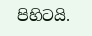පිහිටයි.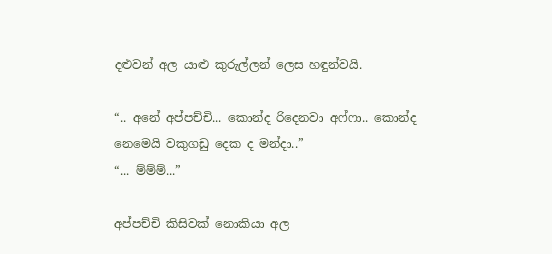දළුවන් අල යාළු කුරුල්ලන් ලෙස හඳුන්වයි.

“.. අනේ අප්පච්චි... කොන්ද රිදෙනවා අෆ්ෆා.. කොන්ද නෙමෙයි වකුගඩු දෙක ද මන්දා..”
“... ම්ම්ම්...”

අප්පච්චි කිසිවක් නොකියා අල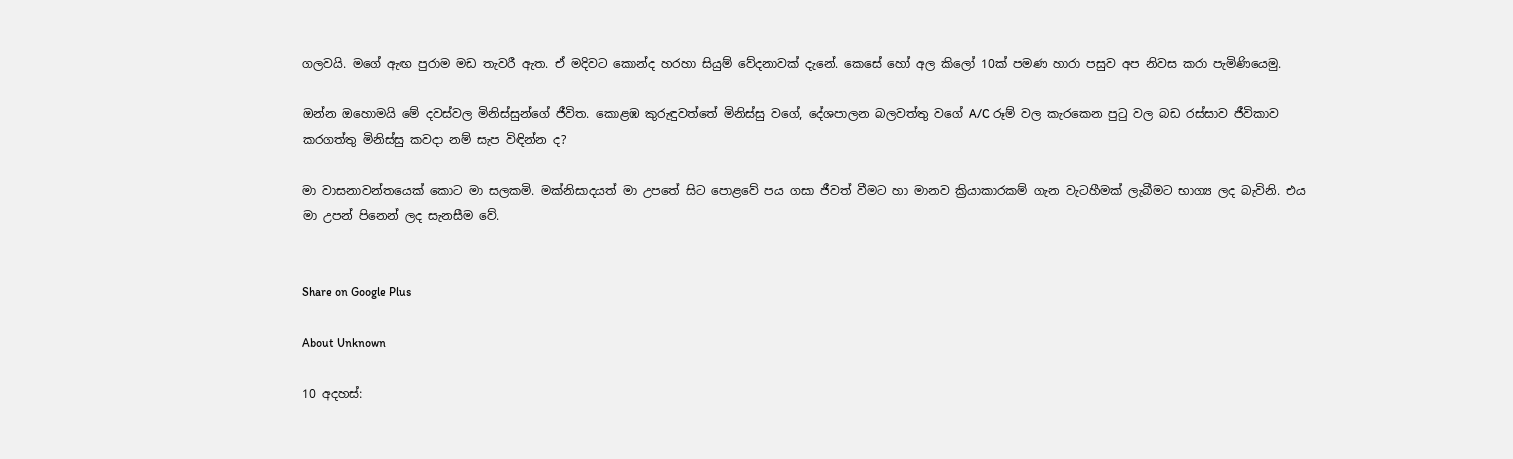ගලවයි. මගේ ඇඟ පුරාම මඩ තැවරී ඇත. ඒ මදිවට කොන්ද හරහා සියුම් වේදනාවක් දැනේ. කෙසේ හෝ අල කිලෝ 10ක් පමණ හාරා පසුව අප නිවස කරා පැමිණියෙමු.

ඔන්න ඔහොමයි මේ දවස්වල මිනිස්සුන්ගේ ජීවිත. කොළඹ කුරුඳුවත්තේ මිනිස්සු වගේ, දේශපාලන බලවත්තු වගේ A/C රූම් වල කැරකෙන පුටු වල බඩ රස්සාව ජීවිකාව කරගත්තු මිනිස්සු කවදා නම් සැප විඳින්න ද?

මා වාසනාවන්තයෙක් කොට මා සලකමි. මක්නිසාදයත් මා උපතේ සිට පොළවේ පය ගසා ජීවත් වීමට හා මානව ක්‍රියාකාරකම් ගැන වැටහීමක් ලැබීමට භාග්‍ය ලද බැවිනි. එය මා උපන් පිනෙන් ලද සැනසීම වේ.


Share on Google Plus

About Unknown

10 අදහස්: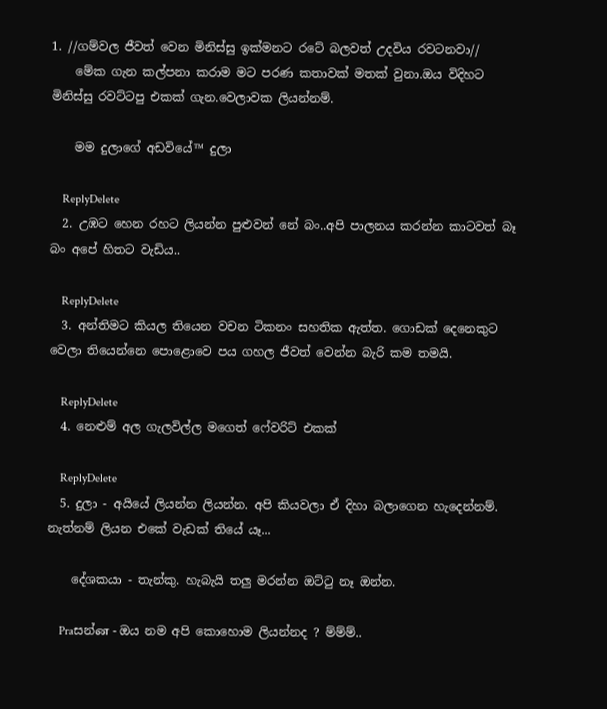1. //ගම්වල ජීවත් වෙන මිනිස්සු ඉක්මනට රටේ බලවත් උදවිය රවටනවා//
    මේක ගැන කල්පනා කරාම මට පරණ කතාවක් මතක් වුනා.ඔය විදිහට මිනිස්සු රවට්ටපු එකක් ගැන.වෙලාවක ලියන්නම්.

    මම දුලාගේ අඩවියේ™ දුලා

    ReplyDelete
  2. උඹට හෙන රහට ලියන්න පුළුවන් නේ බං..අපි පාලනය කරන්න කාටවත් බෑ බං අපේ හිතට වැඩිය..

    ReplyDelete
  3. අන්තිමට කියල තියෙන වචන ටිකනං සහතික ඇත්ත. ගොඩක් දෙනෙකුට වෙලා තියෙන්නෙ පොළොවෙ පය ගහල ජීවත් වෙන්න බැරි කම තමයි.

    ReplyDelete
  4. නෙළුම් අල ගැලවිල්ල මගෙත් ෆේවරිට් එකක්

    ReplyDelete
  5. දුලා - අයියේ ලියන්න ලියන්න. අපි කියවලා ඒ දිහා බලාගෙන හැදෙන්නම්. නැත්නම් ලියන එකේ වැඩක් තියේ යෑ...

    දේශකයා - තැන්කු. හැබැයි තලු මරන්න ඔට්ටු නෑ ඔන්න.

    Praසන්ன - ඔය නම අපි කොහොම ලියන්නද ? ම්ම්ම්..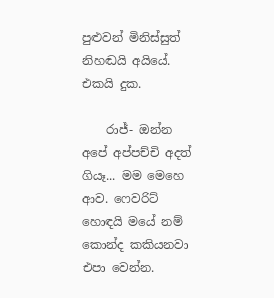පුළුවන් මිනිස්සුත් නිහඬයි අයියේ. එකයි දුක.

    රාජ්- ඔන්න අපේ අප්පච්චි අදත් ගියෑ... මම මෙහෙ ආව. ෆෙවරිට් හොඳයි මයේ නම් කොන්ද කකියනවා එපා වෙන්න.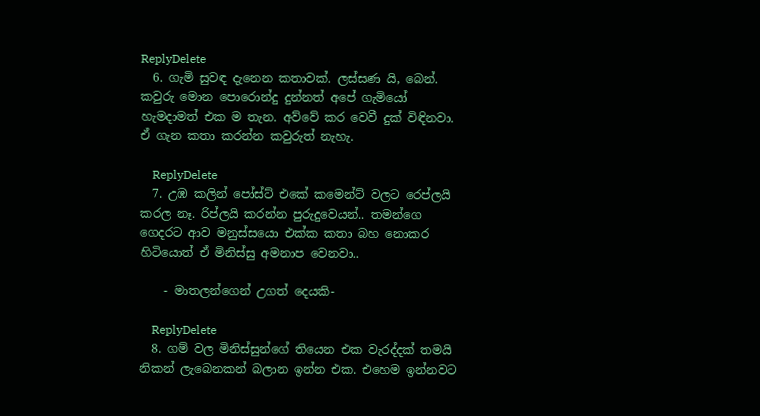ReplyDelete
  6. ගැමි සුවඳ දැනෙන කතාවක්. ලස්සණ යි, බෙන්. කවුරු මොන පොරොන්දු දුන්නත් අපේ ගැමියෝ හැමදාමත් එක ම තැන. අව්වේ කර වෙවී දුක් විඳිනවා. ඒ ගැන කතා කරන්න කවුරුත් නැහැ.

    ReplyDelete
  7. උඹ කලින් පෝස්ට් එකේ කමෙන්ට් වලට රෙප්ලයි කරල නෑ. රිප්ලයි කරන්න පුරුදුවෙයන්.. තමන්ගෙ ගෙදරට ආව මනුස්සයො එක්ක කතා බහ නොකර හිටියොත් ඒ මිනිස්සු අමනාප වෙනවා..

    - මාතලන්ගෙන් උගත් දෙයකි-

    ReplyDelete
  8. ගම් වල මිනිස්සුන්ගේ තියෙන එක වැරද්දක් තමයි නිකන් ලැබෙනකන් බලාන ඉන්න එක. එහෙම ඉන්නවට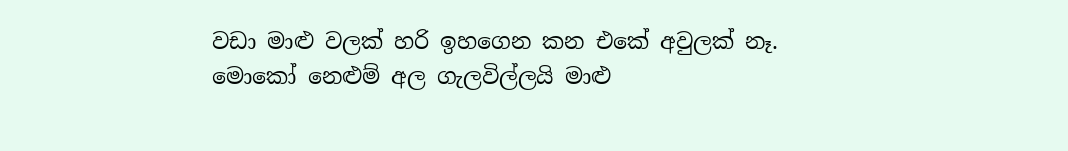වඩා මාළු වලක් හරි ඉහගෙන කන එකේ අවුලක් නෑ. මොකෝ නෙළුම් අල ගැලවිල්ලයි මාළු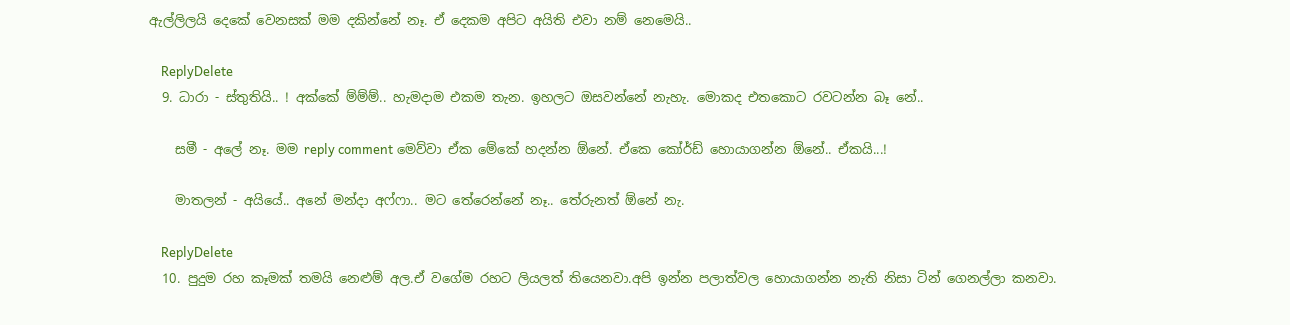ඇල්ලිලයි දෙකේ වෙනසක් මම දකින්නේ නෑ. ඒ දෙකම අපිට අයිති එවා නම් නෙමෙයි..

    ReplyDelete
  9. ධාරා - ස්තුතියි.. ! අක්කේ ම්ම්ම්.. හැමදාම එකම තැන. ඉහලට ඔසවන්නේ නැහැ. මොකද එතකොට රවටන්න බෑ නේ..

    සමී - අලේ නෑ. මම reply comment මෙව්වා ඒක මේකේ හදන්න ඕනේ. ඒකෙ කෝර්ඩ් හොයාගන්න ඕනේ.. ඒකයි...!

    මාතලන් - අයියේ.. අනේ මන්දා අෆ්ෆා.. මට තේරෙන්නේ නෑ.. තේරුනත් ඕනේ නැ.

    ReplyDelete
  10. පුදුම රහ කෑමක් තමයි නෙළුම් අල.ඒ වගේම රහට ලියලත් තියෙනවා.අපි ඉන්න පලාත්වල හොයාගන්න නැති නිසා ටින් ගෙනල්ලා කනවා.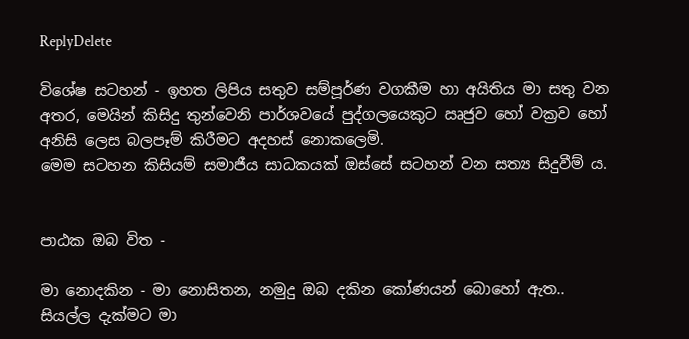ReplyDelete

විශේෂ සටහන් - ඉහත ලිපිය සතුව සම්පූර්ණ වගකීම හා අයිතිය මා සතු වන අතර, මෙයින් කිසිදු තුන්වෙනි පාර්ශවයේ පුද්ගලයෙකුට ඍජුව හෝ වක්‍රව හෝ අනිසි ලෙස බලපෑම් කිරීමට අදහස් නොකලෙමි.
මෙම සටහන කිසියම් සමාජීය සාධකයක් ඔස්සේ සටහන් වන සත්‍ය සිදුවීම් ය.


පාඨක ඔබ විත -

මා නොදකින - මා නොසිතන, නමුදු ඔබ දකින කෝණයන් බොහෝ ඇත.. සියල්ල දැක්මට මා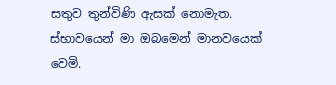සතුව තුන්විණි ඇසක් නොමැත. ස්භාවයෙන් මා ඔබමෙන් මානවයෙක් වෙමි.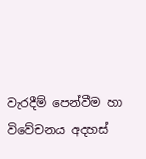වැරදීම් පෙන්වීම හා විවේචනය අදහස්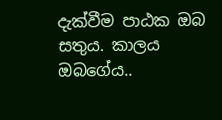දැක්වීම පාඨක ඔබ සතුය. කාලය ඔබගේය..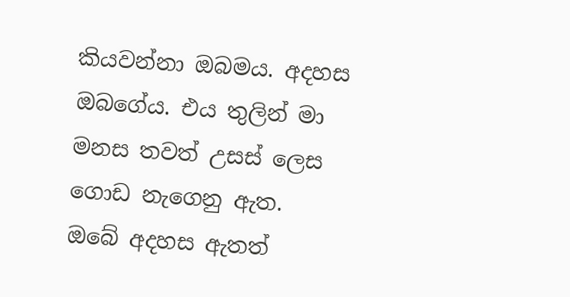කියවන්නා ඔබමය. අදහස ඔබගේය. එය තුලින් මා මනස තවත් උසස් ලෙස ගොඩ නැගෙනු ඇත.
ඔබේ අදහස ඇතත්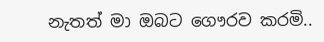නැතත් මා ඔබට ගෞරව කරමි..